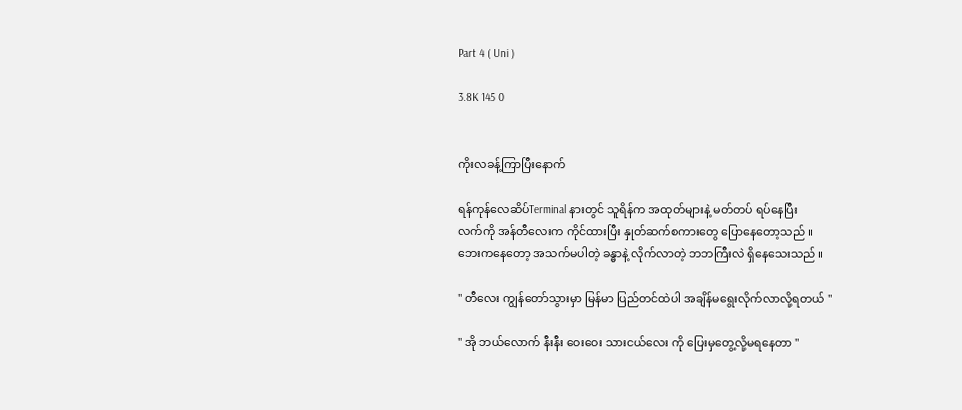Part 4 ( Uni )

3.8K 145 0


ကိုးလခန့်ကြာပြီးနောက်

ရန်ကုန်လေဆိပ်Terminal နားတွင် သူရိန်က အထုတ်များနဲ့ မတ်တပ် ရပ်နေပြီး
လက်ကို အန်တီလေးက ကိုင်ထားပြီး နှုတ်ဆက်စကားတွေ ပြောနေတော့သည် ။
ဘေးကနေတော့ အသက်မပါတဲ့ ခန္ဓာနဲ့ လိုက်လာတဲ့ ဘဘကြီးလဲ ရှိနေသေးသည် ။

" တီလေး ကျွန်တော်သွားမှာ မြန်မာ ပြည်တင်ထဲပါ အချိန်မရွေးလိုက်လာလို့ရတယ် "

" အို ဘယ်လောက် နီးနီး ဝေးဝေး သားငယ်လေး ကို ပြေးမှတွေ့လို့မရနေတာ "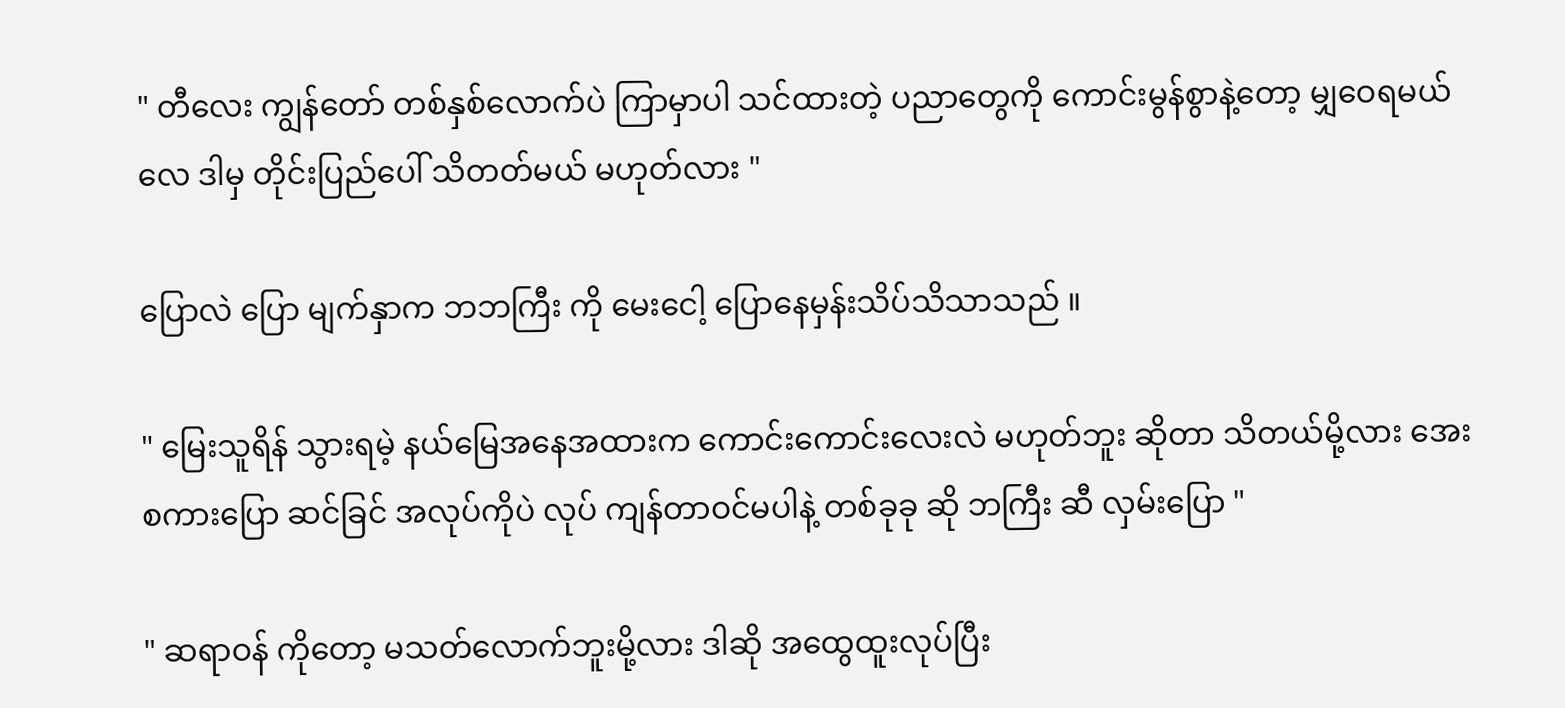" တီလေး ကျွန်တော် တစ်နှစ်လောက်ပဲ ကြာမှာပါ သင်ထားတဲ့ ပညာတွေကို ကောင်းမွန်စွာနဲ့တော့ မျှဝေရမယ်လေ ဒါမှ တိုင်းပြည်ပေါ် သိတတ်မယ် မဟုတ်လား "

ပြောလဲ ပြော မျက်နှာက ဘဘကြီး ကို မေးငေါ့ ပြောနေမှန်းသိပ်သိသာသည် ။

" မြေးသူရိန် သွားရမဲ့ နယ်မြေအနေအထားက ကောင်းကောင်းလေးလဲ မဟုတ်ဘူး ဆိုတာ သိတယ်မို့လား အေး စကားပြော ဆင်ခြင် အလုပ်ကိုပဲ လုပ် ကျန်တာဝင်မပါနဲ့ တစ်ခုခု ဆို ဘကြီး ဆီ လှမ်းပြော "

" ဆရာဝန် ကိုတော့ မသတ်လောက်ဘူးမို့လား ဒါဆို အထွေထူးလုပ်ပြီး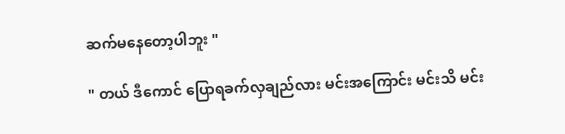ဆက်မနေတော့ပါဘူး "

" တယ် ဒီကောင် ပြောရခက်လှချည်လား မင်းအကြောင်း မင်းသိ မင်း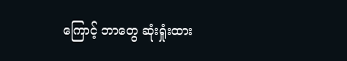ကြောင့် ဘာတွေ ဆုံးရှုံးထား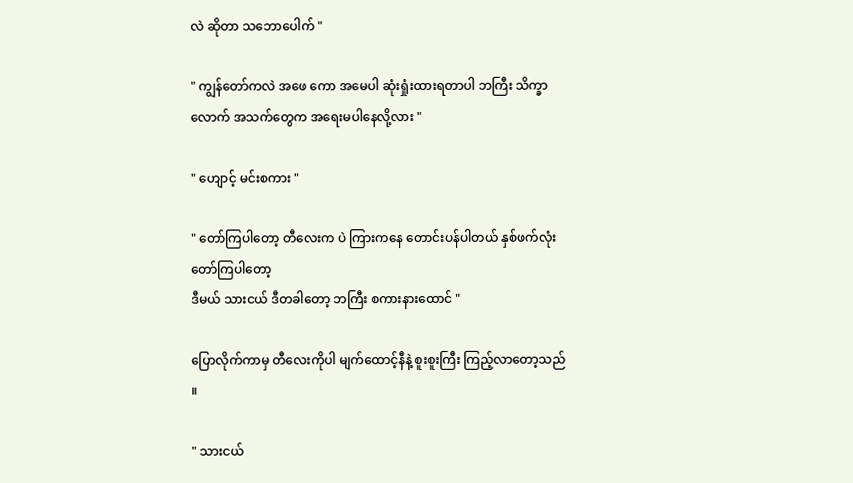လဲ ဆိုတာ သဘောပေါက် "

" ကျွန်တော်ကလဲ အဖေ ကော အမေပါ ဆုံးရှုံးထားရတာပါ ဘကြီး သိက္ခာလောက် အသက်တွေက အရေးမပါနေလို့လား "

" ဟျောင့် မင်းစကား "

" တော်ကြပါတော့ တီလေးက ပဲ ကြားကနေ တောင်းပန်ပါတယ် နှစ်ဖက်လုံး တော်ကြပါတော့
ဒီမယ် သားငယ် ဒီတခါတော့ ဘကြီး စကားနားထောင် "

ပြောလိုက်ကာမှ တီလေးကိုပါ မျက်ထောင့်နီနဲ့ စူးစူးကြီး ကြည့်လာတော့သည် ။

" သားငယ်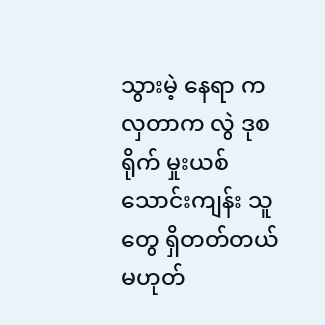သွားမဲ့ နေရာ က လှတာက လွဲ ဒုစရိုက် မှုးယစ် သောင်းကျန်း သူတွေ ရှိတတ်တယ် မဟုတ်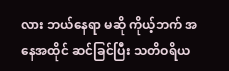လား ဘယ်နေရာ မဆို ကိုယ့်ဘက် အနေအထိုင် ဆင်ခြင်ပြီး သတိဝရိယ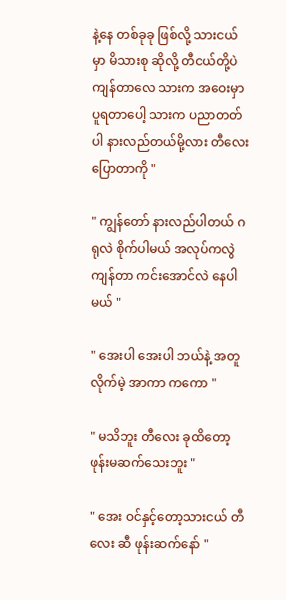နဲ့နေ တစ်ခုခု ဖြစ်လို့ သားငယ်မှာ မိသားစု ဆိုလို့ တီငယ်တို့ပဲ ကျန်တာလေ သားက အဝေးမှာ ပူရတာပေါ့ သားက ပညာတတ်ပါ နားလည်တယ်မို့လား တီလေး ပြောတာကို "

" ကျွန်တော် နားလည်ပါတယ် ဂရုလဲ စိုက်ပါမယ် အလုပ်ကလွဲ ကျန်တာ ကင်းအောင်လဲ နေပါမယ် "

" အေးပါ အေးပါ ဘယ်နဲ့ အတူလိုက်မဲ့ အာကာ ကကော "

" မသိဘူး တီလေး ခုထိတော့ ဖုန်းမဆက်သေးဘူး "

" အေး ဝင်နှင့်တော့သားငယ် တီလေး ဆီ ဖုန်းဆက်နော် "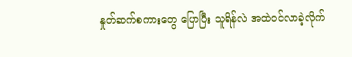နှုတ်ဆက်စကားတွေ ပြောပြီး သူရိန်လဲ အထဲဝင်လာခဲ့လိုက်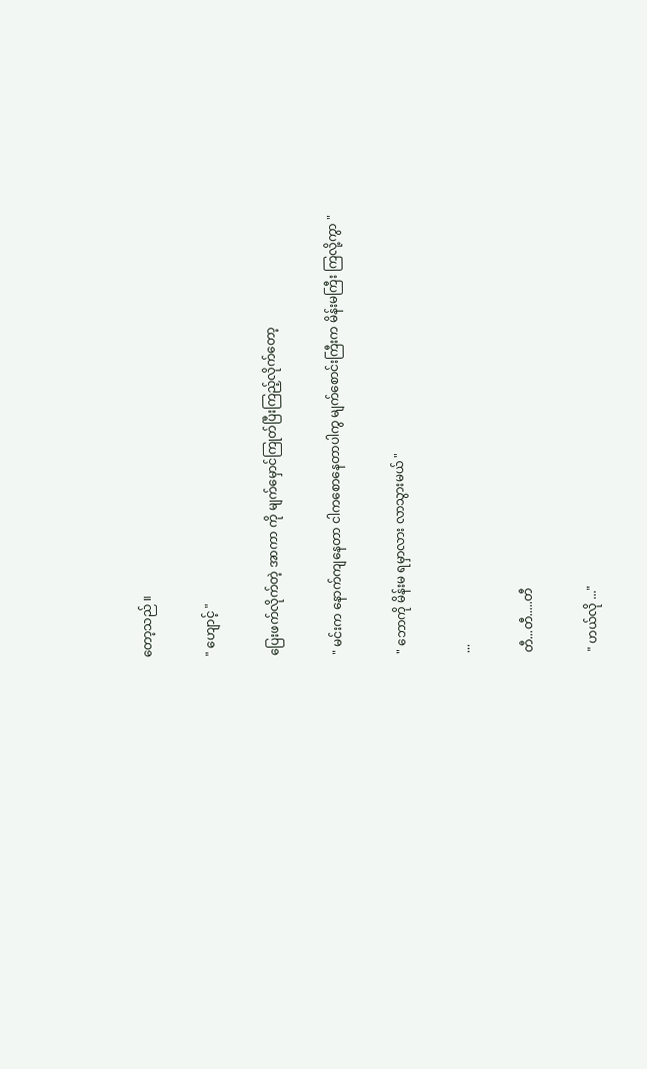တော့သည် ။

" ဟျောင့် "

ပြေးဖက်လိုက်တဲ့ အာကာ ကို မျက်မှောင်ကြုတ်ပြီးကြည့်လိုက်တော့

" မင်းက နောက်ကျနေတာ ငါကစောနေတာပါကွ မျက်စောင်းကြီးက မိန်းမကြီး ကြလို့ကွာ "

" ဘောကို မိန်းမ ရမှာလား လာသွားမယ် "

...

တီ...တီ.....တီ

" ဟယ်လို ..."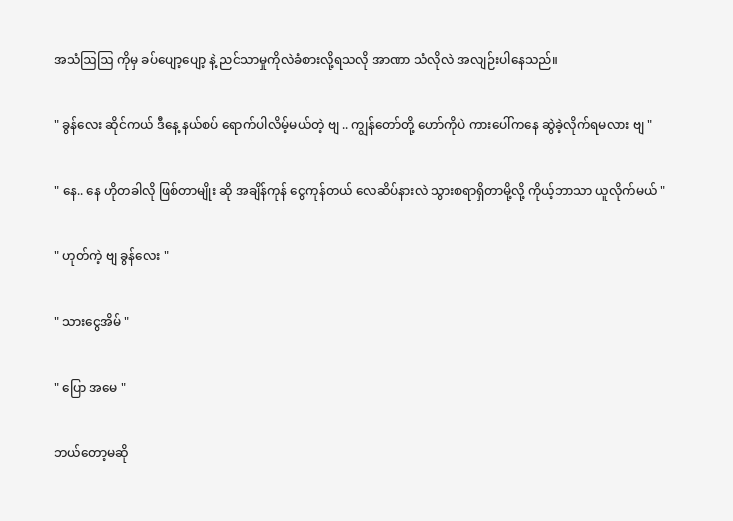အသံဩဩ ကိုမှ ခပ်ပျော့ပျော့ နဲ့ ညင်သာမှုကိုလဲခံစားလို့ရသလို အာဏာ သံလိုလဲ အလျဉ်းပါနေသည်။

" ခွန်လေး ဆိုင်ကယ် ဒီနေ့ နယ်စပ် ရောက်ပါလိမ့်မယ်တဲ့ ဗျ .. ကျွန်တော်တို့ ဟော်ကိုပဲ ကားပေါ်ကနေ ဆွဲခဲ့လိုက်ရမလား ဗျ "

" နေ.. နေ ဟိုတခါလို ဖြစ်တာမျိုး ဆို အချိန်ကုန် ငွေကုန်တယ် လေဆိပ်နားလဲ သွားစရာရှိတာမို့လို့ ကိုယ့်ဘာသာ ယူလိုက်မယ် "

" ဟုတ်ကဲ့ ဗျ ခွန်လေး "

" သားငွေအိမ် "

" ပြော အမေ "

ဘယ်တော့မဆို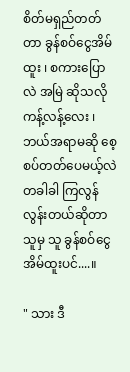စိတ်မရှည်တတ်တာ ခွန်စဝ်ငွေအိမ်ထူး ၊ စကားပြောလဲ အမြဲ ဆိုသလို ကန့်လန့်လေး ၊ ဘယ်အရာမဆို စေ့စပ်တတ်ပေမယ့်လဲ တခါခါ ကြလွန်လွန်းတယ်ဆိုတာ သူမှ သူ ခွန်စဝ်ငွေအိမ်ထူးပင်....။

" သား ဒီ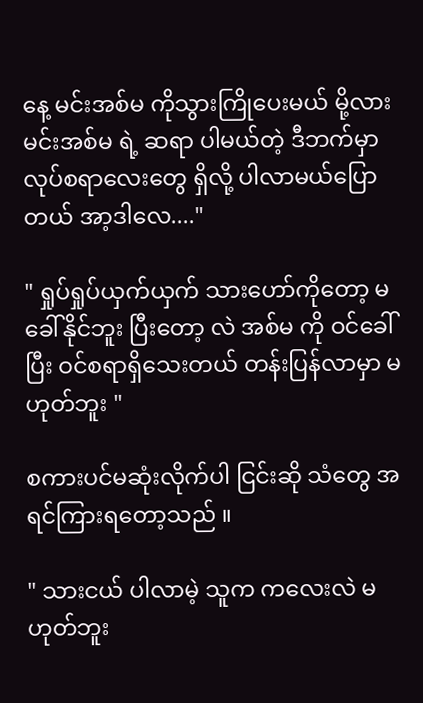နေ့ မင်းအစ်မ ကိုသွားကြိုပေးမယ် မို့လား မင်းအစ်မ ရဲ့ ဆရာ ပါမယ်တဲ့ ဒီဘက်မှာ လုပ်စရာလေးတွေ ရှိလို့ ပါလာမယ်ပြောတယ် အာ့ဒါလေ...."

" ရှုပ်ရှုပ်ယှက်ယှက် သားဟော်ကိုတော့ မခေါ်နိုင်ဘူး ပြီးတော့ လဲ အစ်မ ကို ဝင်ခေါ်ပြီး ဝင်စရာရှိသေးတယ် တန်းပြန်လာမှာ မဟုတ်ဘူး "

စကားပင်မဆုံးလိုက်ပါ ငြင်းဆို သံတွေ အရင်ကြားရတော့သည် ။

" သားငယ် ပါလာမဲ့ သူက ကလေးလဲ မဟုတ်ဘူး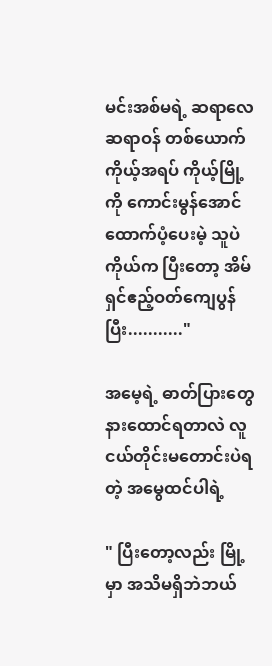မင်းအစ်မရဲ့ ဆရာလေ ဆရာဝန် တစ်ယောက် ကိုယ့်အရပ် ကိုယ့်မြို့ကို ကောင်းမွန်အောင် ထောက်ပံ့ပေးမဲ့ သူပဲ ကိုယ်က ပြီး‌တော့ အိမ်ရှင်ဧည့်ဝတ်ကျေပွန်ပြီး..........."

အမေ့ရဲ့ ဓာတ်ပြားတွေ နားထောင်ရတာလဲ လူငယ်တိုင်းမတောင်းပဲရတဲ့ အမွေထင်ပါရဲ့

" ပြီးတော့လည်း မြို့မှာ အသိမရှိဘဲဘယ်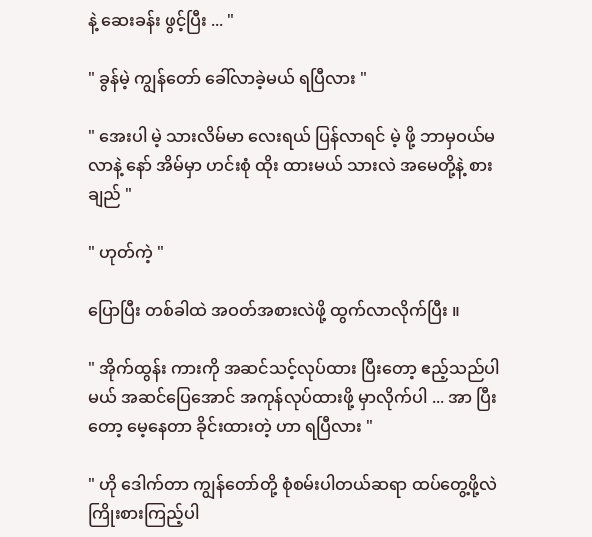နဲ့ ဆေးခန်း ဖွင့်ပြီး ... "

" ခွန်မဲ့ ကျွန်တော် ခေါ်လာခဲ့မယ် ရပြီလား "

" အေးပါ မဲ့ သားလိမ်မာ လေးရယ် ပြန်လာရင် မဲ့ ဖို့ ဘာမှဝယ်မလာနဲ့ နော် အိမ်မှာ ဟင်းစုံ ထိုး ထားမယ် သားလဲ အမေတို့နဲ့ စား ချည် "

" ဟုတ်ကဲ့ "

ပြောပြီး တစ်ခါထဲ အဝတ်အစားလဲဖို့ ထွက်လာလိုက်ပြီး ။

" အိုက်ထွန်း ကားကို အဆင်သင့်လုပ်ထား ပြီးတော့ ဧည့်သည်ပါမယ် အဆင်ပြေအောင် အကုန်လုပ်ထားဖို့ မှာလိုက်ပါ ... အာ ပြီးတော့ မေ့နေတာ ခိုင်းထားတဲ့ ဟာ ရပြီလား "

" ဟို ဒေါက်တာ ကျွန်တော်တို့ စုံစမ်းပါတယ်ဆရာ ထပ်တွေ့ဖို့လဲ ကြိုးစားကြည့်ပါ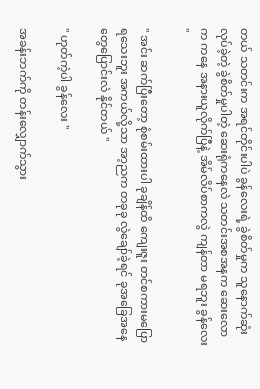တယ် သတင်းက အရင်တိုင်းပါပဲ ခွန်လေးရဲ့ ခွဲစိတ်မှုက သူနောက်ဆုံးလုပ်ခဲ့တဲ့ ခွဲစိတ်မှုပါတဲ့ ဆေးရုံကနေလဲ သတင်းအစအနက ဆေးလောက ကနေ အနားယူလိုက်ပြီနဲ့ အိမ်လိပ်စာကလွဲ ကျန်တာ မရဘူး ခွန်လေး "

" အင်း ဆက်ပြီးတော့ စုံစမ်းထားပါ ခုချိန်ထိ ကျေးဇူး တင်စကားမပြောရသေးဘူး အကယ်လို့သာ အာ့ညက တခုခု လွဲချော်ခဲ့ရင် ခုအခြေအနေ တွေပြောင်းလဲ နိုင်တယ် "

" ဟုတ်ကဲ့ပါ ခွန်လေး "

အခန်းဘက်ကို တန်းလျှောက်သွား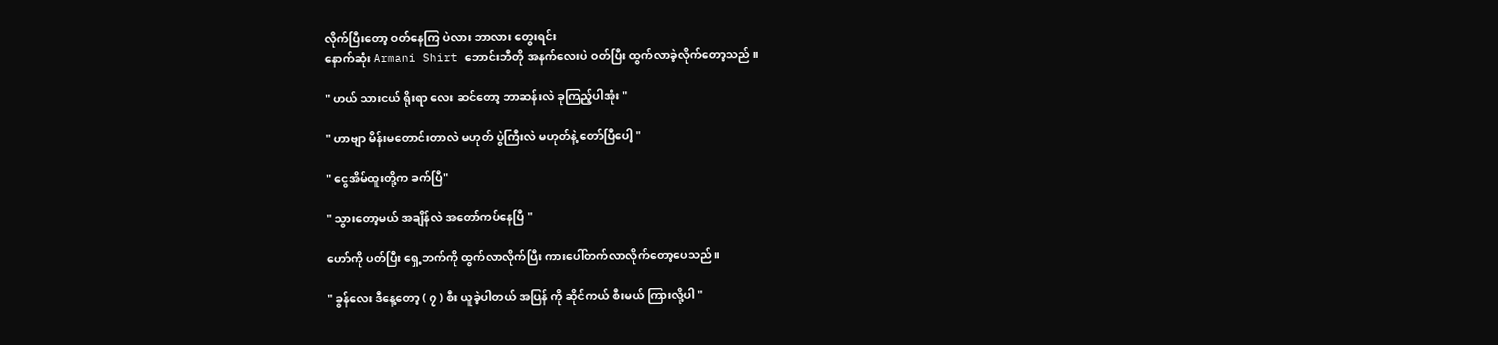လိုက်ပြီး‌တော့ ဝတ်နေကြ ပဲလား ဘာလား တွေးရင်း
နောက်ဆုံး Armani Shirt ဘောင်းဘီတို အနက်လေးပဲ ဝတ်ပြီး ထွက်လာခဲ့လိုက်တော့သည် ။

" ဟယ် သားငယ် ရိုးရာ လေး ဆင်တော့ ဘာဆန်းလဲ ခုကြည့်ပါအုံး "

" ဟာဗျာ မိန်းမတောင်းတာလဲ မဟုတ် ပွဲကြီးလဲ မဟုတ်နဲ့ တော်ပြီပေါ့ "

" ငွေအိမ်ထူးတို့က ခက်ပြီ"

" သွားတော့မယ် အချိန်လဲ အတော်ကပ်နေပြီ "

ဟော်ကို ပတ်ပြီး ရှေ့ဘက်ကို ထွက်လာလိုက်ပြီး ကားပေါ်တက်လာလိုက်တော့ပေသည်။

" ခွန်လေး ဒီနေ့တော့ ( ၇ ) စီး ယူခဲ့ပါတယ် အပြန် ကို ဆိုင်ကယ် စီးမယ် ကြားလို့ပါ "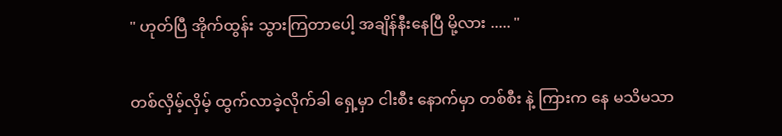" ဟုတ်ပြီ အိုက်ထွန်း သွားကြတာပေါ့ အချိန်နီးနေပြီ မို့လား ..... "

တစ်လှိမ့်လှိမ့် ထွက်လာခဲ့လိုက်ခါ ရှေ့မှာ ငါးစီး နောက်မှာ တစ်စီး နဲ့ ကြားက နေ မသိမသာ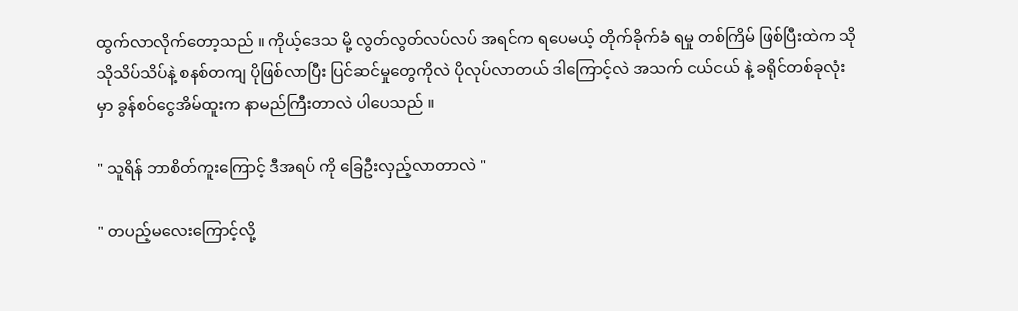ထွက်လာလိုက်တော့သည် ။ ကိုယ့်ဒေသ မို့ လွတ်လွတ်လပ်လပ် အရင်က ရပေမယ့် တိုက်ခိုက်ခံ ရမှု တစ်ကြိမ် ဖြစ်ပြီးထဲက သိုသိုသိပ်သိပ်နဲ့ စနစ်တကျ ပိုဖြစ်လာပြီး ပြင်ဆင်မှုတွေကိုလဲ ပိုလုပ်လာတယ် ဒါကြောင့်လဲ အသက် ငယ်ငယ် နဲ့ ခရိုင်တစ်ခုလုံးမှာ ခွန်စဝ်ငွေအိမ်ထူးက နာမည်ကြီးတာလဲ ပါပေသည် ။

" သူရိန် ဘာစိတ်ကူးကြောင့် ဒီအရပ် ကို ခြေဦးလှည့်လာတာလဲ "

" တပည့်မလေးကြောင့်လို့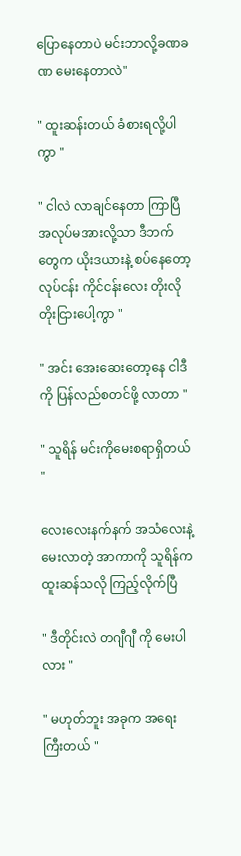ပြောနေတာပဲ မင်းဘာလို့ခဏခဏ မေးနေတာလဲ"

" ထူးဆန်းတယ် ခံစားရလို့ပါကွာ "

" ငါလဲ လာချင်နေတာ ကြာပြီ အလုပ်မအားလို့သာ ဒီဘက်တွေက ယိုးဒယားနဲ့ စပ်နေတော့
လုပ်ငန်း ကိုင်ငန်းလေး တိုးလို တိုးငြားပေါ့ကွာ "

" အင်း အေးဆေးတော့နေ ငါဒီကို ပြန်လည်စတင်ဖို့ လာတာ "

" သူရိန် မင်းကိုမေးစရာရှိတယ် "

လေးလေးနက်နက် အသံလေးနဲ့ မေးလာတဲ့ အာကာကို သူရိန်က ထူးဆန်သလို ကြည့်လိုက်ပြီ

" ဒီတိုင်းလဲ တဂျီဂျီ ကို မေးပါလား "

" မဟုတ်ဘူး အခုက အရေးကြီးတယ် "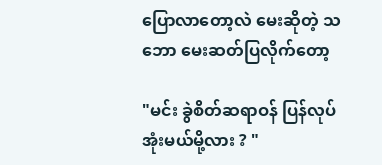ပြောလာတော့လဲ မေးဆိုတဲ့ သဘော မေးဆတ်ပြလိုက်တော့

"မင်း ခွဲစိတ်ဆရာဝန် ပြန်လုပ်အုံးမယ်မို့လား ? "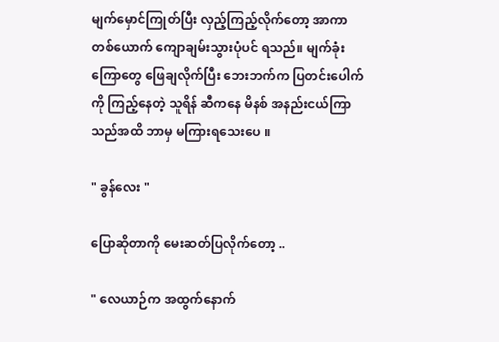မျက်မှောင်ကြုတ်ပြီး လှည့်ကြည့်လိုက်တော့ အာကာ တစ်ယောက် ကျောချမ်းသွားပုံပင် ရသည်။ မျက်ခုံးကြောတွေ ဖြေချလိုက်ပြီး ဘေးဘက်က ပြတင်းပေါက်ကို ကြည့်နေတဲ့ သူရိန် ဆီကနေ မိနစ် အနည်းငယ်ကြာသည်အထိ ဘာမှ မကြားရသေးပေ ။

" ခွန်လေး "

ပြောဆိုတာကို မေးဆတ်ပြလိုက်တော့ ..

" လေယာဉ်က အထွက်နောက်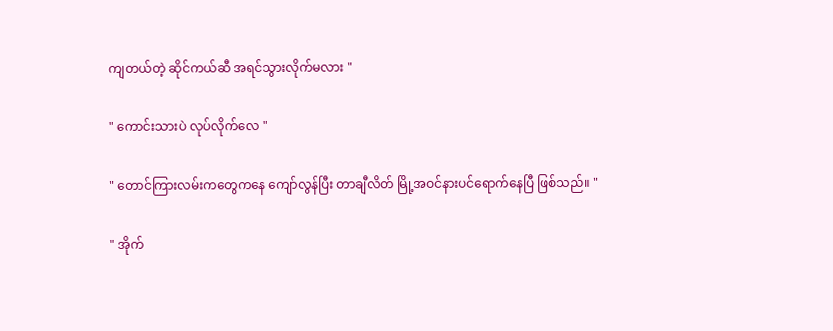ကျတယ်တဲ့ ဆိုင်ကယ်ဆီ အရင်သွားလိုက်မလား "

" ကောင်းသားပဲ လုပ်လိုက်လေ "

" တောင်ကြားလမ်းကတွေကနေ ကျော်လွန်ပြီး တာချီလိတ် မြို့အဝင်နားပင်ရောက်နေပြီ ဖြစ်သည်။ "

" အိုက်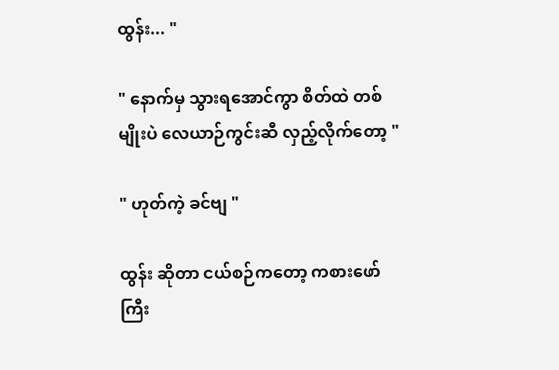ထွန်း... "

" နောက်မှ သွားရအောင်ကွာ စိတ်ထဲ တစ်မျိုးပဲ လေယာဉ်ကွင်းဆီ လှည့်လိုက်တော့ "

" ဟုတ်ကဲ့ ခင်ဗျ "

ထွန်း ဆိုတာ ငယ်စဉ်ကတော့ ကစားဖော် ကြီး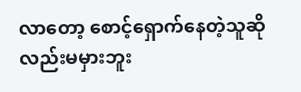လာတော့ စောင့်ရှောက်နေတဲ့သူဆိုလည်းမမှားဘူး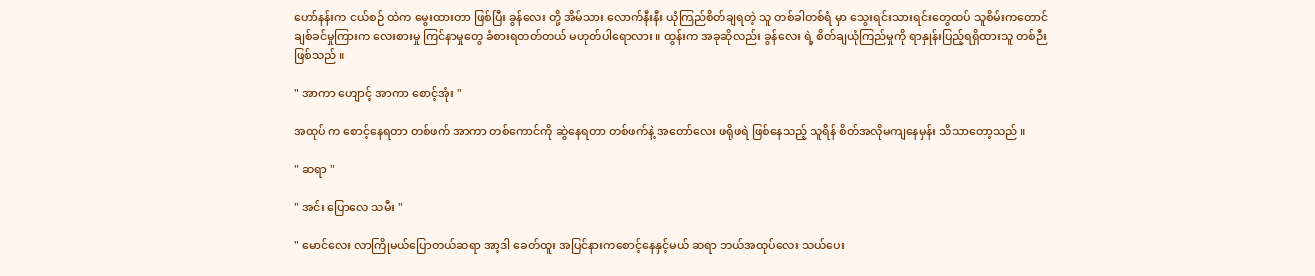ဟော်နန်းက ငယ်စဉ် ထဲက မွေးထားတာ ဖြစ်ပြီး ခွန်လေး တို့ အိမ်သား လောက်နီးနီး ယုံကြည်စိတ်ချရတဲ့ သူ တစ်ခါတစ်ရံ မှာ သွေးရင်းသားရင်းတွေထပ် သူစိမ်းကတောင် ချစ်ခင်မှုကြားက လေးစားမှု ကြင်နာမှုတွေ ခံစားရတတ်တယ် မဟုတ်ပါရောလား ။ ထွန်းက အခုဆိုလည်း ခွန်လေး ရဲ့ စိတ်ချယုံကြည်မှုကို ရာနှုန်းပြည့်ရရှိထားသူ တစ်ဉီးဖြစ်သည် ။

" အာကာ ဟျောင့် အာကာ စောင့်အုံး "

အထုပ် က စောင့်နေရတာ တစ်ဖက် အာကာ တစ်ကောင်ကို ဆွဲနေရတာ တစ်ဖက်နဲ့ အတော်လေး ဖရိုဖရဲ ဖြစ်နေသည့် သူရိန် စိတ်အလိုမကျနေမှန်း သိသာတော့သည် ။

" ဆရာ "

" အင်း ပြောလေ သမီး "

" မောင်လေး လာကြိုမယ်ပြောတယ်ဆရာ အာ့ဒါ ခေတ်ထူး အပြင်နားကစောင့်နေနှင့်မယ် ဆရာ ဘယ်အထုပ်လေး သယ်ပေး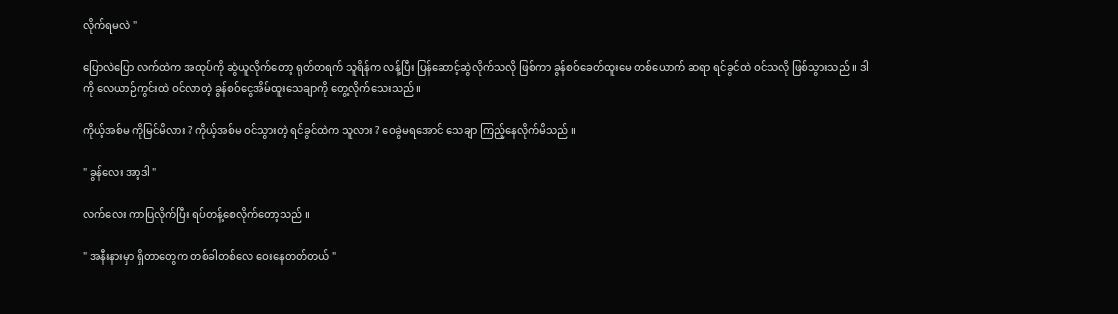လိုက်ရမလဲ "

ပြောလဲပြော လက်ထဲက အထုပ်ကို ဆွဲယူလိုက်တော့ ရုတ်တရက် သူရိန်က လန့်ပြီး ပြန်ဆောင့်ဆွဲလိုက်သလို ဖြစ်ကာ ခွန်စဝ်ခေတ်ထူးမေ တစ်ယောက် ဆရာ ရင်ခွင်ထဲ ဝင်သလို ဖြစ်သွားသည် ။ ဒါကို လေယာဉ်ကွင်းထဲ ဝင်လာတဲ့ ခွန်စဝ်ငွေအိမ်ထူးသေချာကို တွေ့လိုက်သေးသည် ။

ကိုယ့်အစ်မ ကိုမြင်မိလား ? ကိုယ့်အစ်မ ဝင်သွားတဲ့ ရင်ခွင်ထဲက သူလား ? ဝေခွဲမရအောင် သေချာ ကြည့်နေလိုက်မိသည် ။

" ခွန်လေး အာ့ဒါ "

လက်လေး ကာပြလိုက်ပြီး ရပ်တန့်စေလိုက်တော့သည် ။

" အနီးနားမှာ ရှိတာတွေက တစ်ခါတစ်လေ ဝေးနေတတ်တယ် "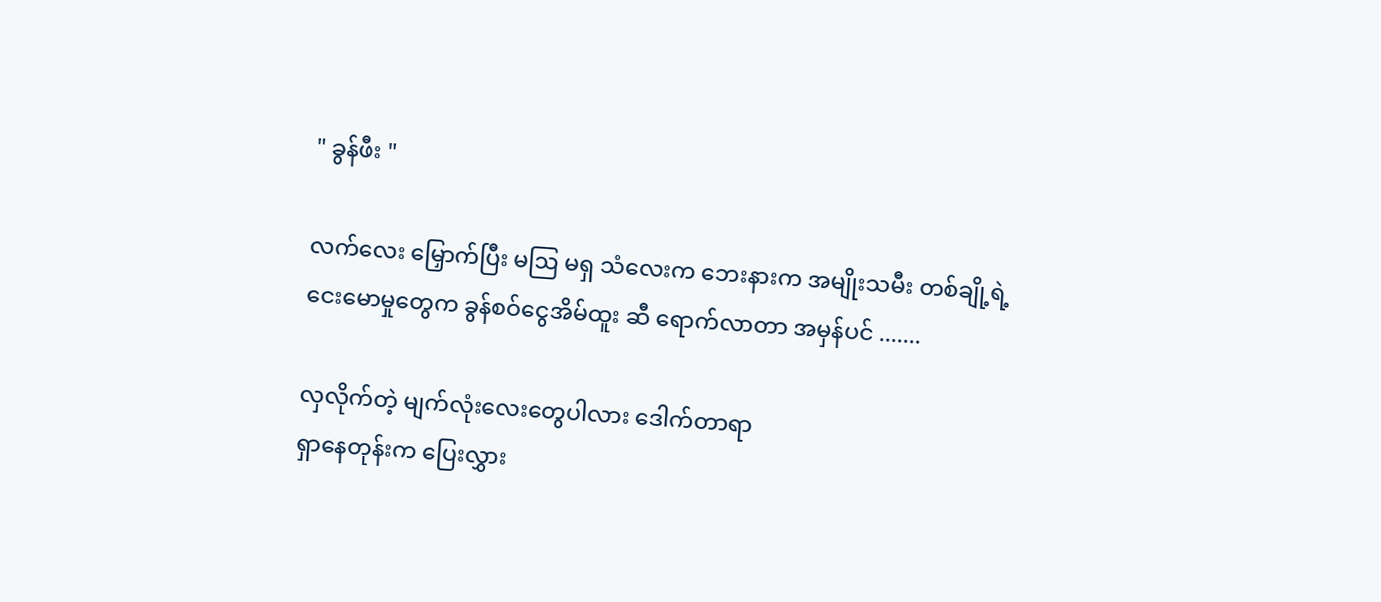" ခွန်ဖီး "

လက်လေး မြှောက်ပြီး မဩ မရှ သံလေးက ဘေးနားက အမျိုးသမီး တစ်ချို့ရဲ့ ငေးမောမှုတွေက ခွန်စဝ်ငွေအိမ်ထူး ဆီ ရောက်လာတာ အမှန်ပင် .......

လှလိုက်တဲ့ မျက်လုံးလေးတွေပါလား ဒေါက်တာရာ
ရှာနေတုန်းက ပြေးလွှား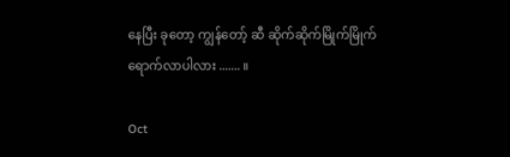နေပြီး ခုတော့ ကျွန်တော့် ဆီ ဆိုက်ဆိုက်မြိုက်မြိုက် ရောက်လာပါလား ....... ။

Oct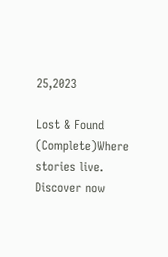25,2023

Lost & Found (Complete)Where stories live. Discover now